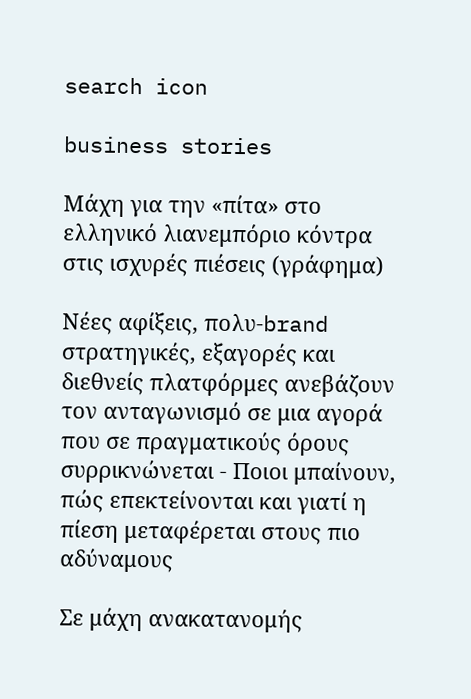search icon

business stories

Μάχη για την «πίτα» στο ελληνικό λιανεμπόριο κόντρα στις ισχυρές πιέσεις (γράφημα)

Νέες αφίξεις, πολυ-brand στρατηγικές, εξαγορές και διεθνείς πλατφόρμες ανεβάζουν τον ανταγωνισμό σε μια αγορά που σε πραγματικούς όρους συρρικνώνεται - Ποιοι μπαίνουν, πώς επεκτείνονται και γιατί η πίεση μεταφέρεται στους πιο αδύναμους

Σε μάχη ανακατανομής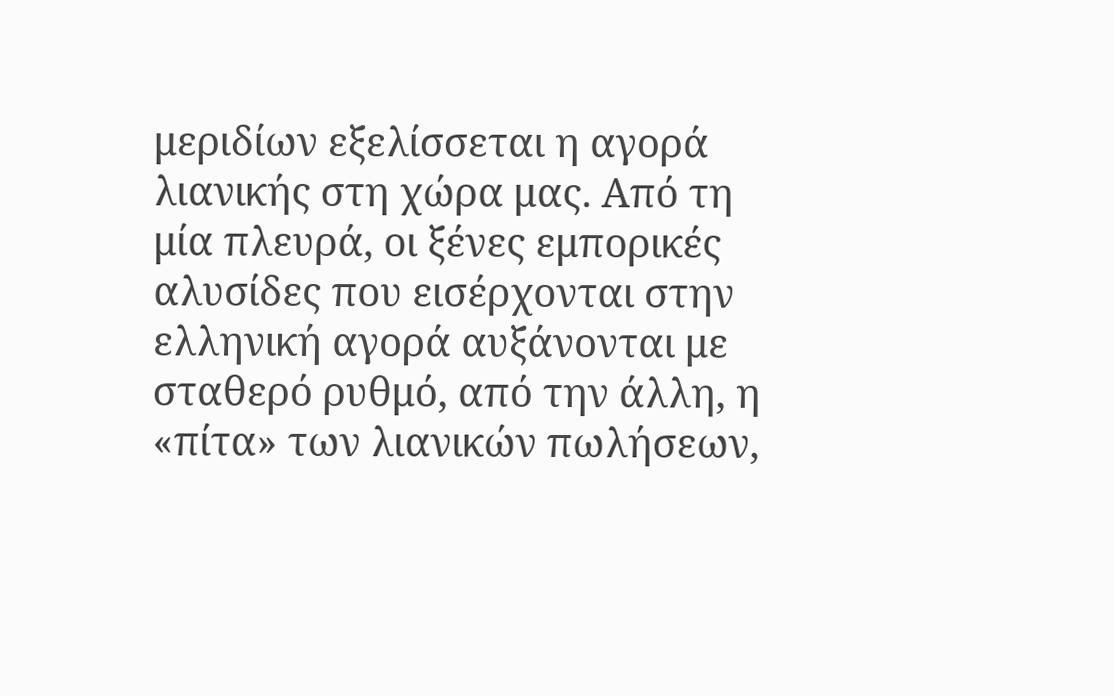μεριδίων εξελίσσεται η αγορά λιανικής στη χώρα μας. Από τη μία πλευρά, οι ξένες εμπορικές αλυσίδες που εισέρχονται στην ελληνική αγορά αυξάνονται με σταθερό ρυθμό, από την άλλη, η «πίτα» των λιανικών πωλήσεων,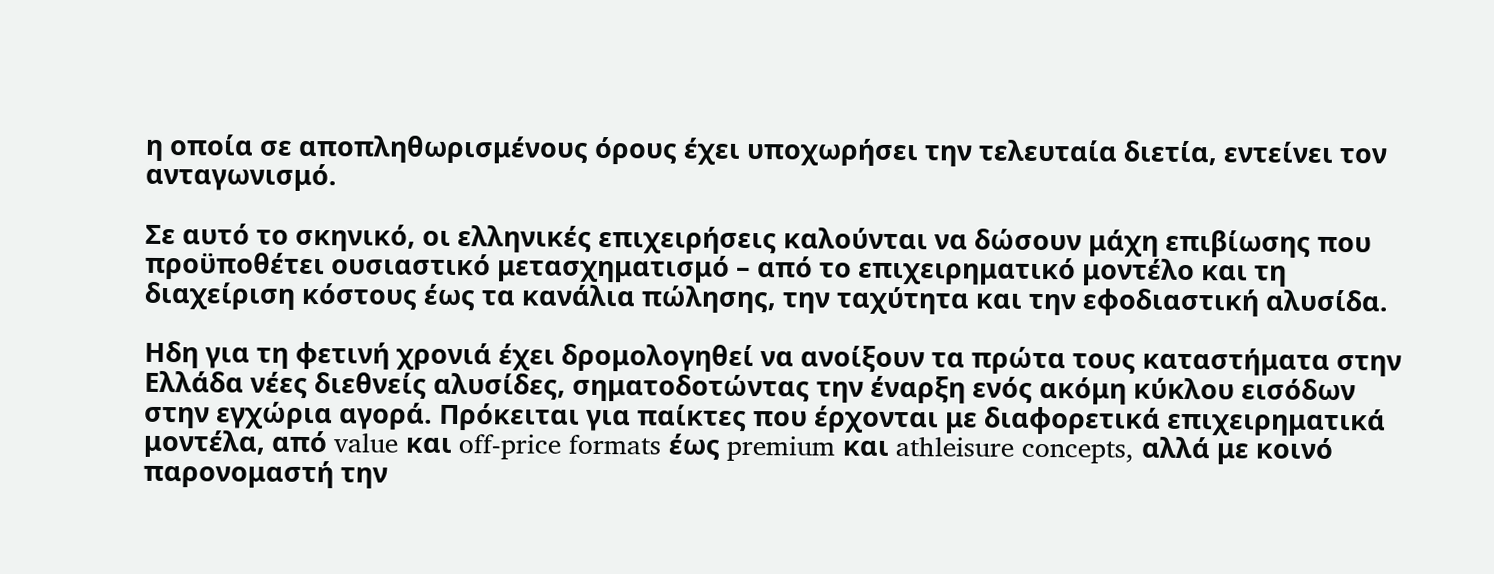η οποία σε αποπληθωρισμένους όρους έχει υποχωρήσει την τελευταία διετία, εντείνει τον ανταγωνισμό.

Σε αυτό το σκηνικό, οι ελληνικές επιχειρήσεις καλούνται να δώσουν μάχη επιβίωσης που προϋποθέτει ουσιαστικό μετασχηματισμό – από το επιχειρηματικό μοντέλο και τη διαχείριση κόστους έως τα κανάλια πώλησης, την ταχύτητα και την εφοδιαστική αλυσίδα.

Ηδη για τη φετινή χρονιά έχει δρομολογηθεί να ανοίξουν τα πρώτα τους καταστήματα στην Ελλάδα νέες διεθνείς αλυσίδες, σηματοδοτώντας την έναρξη ενός ακόμη κύκλου εισόδων στην εγχώρια αγορά. Πρόκειται για παίκτες που έρχονται με διαφορετικά επιχειρηματικά μοντέλα, από value και off-price formats έως premium και athleisure concepts, αλλά με κοινό παρονομαστή την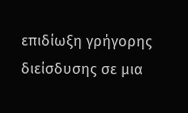επιδίωξη γρήγορης διείσδυσης σε μια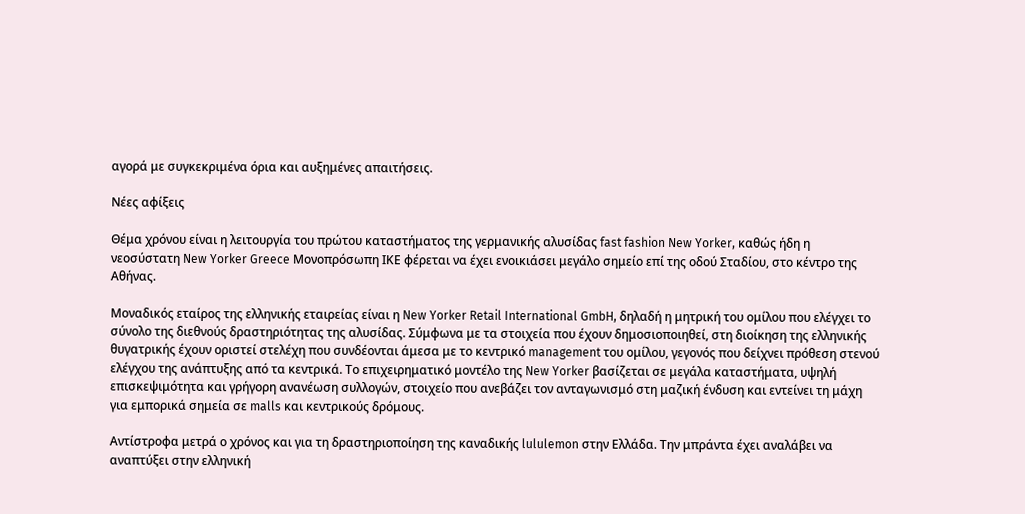αγορά με συγκεκριμένα όρια και αυξημένες απαιτήσεις.

Νέες αφίξεις

Θέμα χρόνου είναι η λειτουργία του πρώτου καταστήματος της γερμανικής αλυσίδας fast fashion New Yorker, καθώς ήδη η νεοσύστατη New Yorker Greece Μονοπρόσωπη ΙΚΕ φέρεται να έχει ενοικιάσει μεγάλο σημείο επί της οδού Σταδίου, στο κέντρο της Αθήνας.

Μοναδικός εταίρος της ελληνικής εταιρείας είναι η New Yorker Retail International GmbH, δηλαδή η μητρική του ομίλου που ελέγχει το σύνολο της διεθνούς δραστηριότητας της αλυσίδας. Σύμφωνα με τα στοιχεία που έχουν δημοσιοποιηθεί, στη διοίκηση της ελληνικής θυγατρικής έχουν οριστεί στελέχη που συνδέονται άμεσα με το κεντρικό management του ομίλου, γεγονός που δείχνει πρόθεση στενού ελέγχου της ανάπτυξης από τα κεντρικά. Το επιχειρηματικό μοντέλο της New Yorker βασίζεται σε μεγάλα καταστήματα, υψηλή επισκεψιμότητα και γρήγορη ανανέωση συλλογών, στοιχείο που ανεβάζει τον ανταγωνισμό στη μαζική ένδυση και εντείνει τη μάχη για εμπορικά σημεία σε malls και κεντρικούς δρόμους.

Αντίστροφα μετρά ο χρόνος και για τη δραστηριοποίηση της καναδικής lululemon στην Ελλάδα. Την μπράντα έχει αναλάβει να αναπτύξει στην ελληνική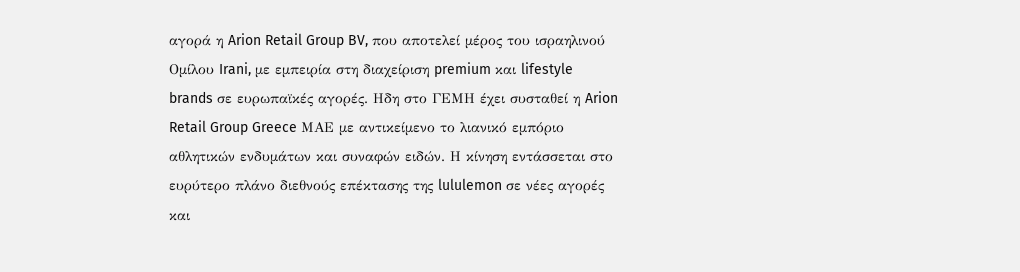αγορά η Arion Retail Group BV, που αποτελεί μέρος του ισραηλινού Oμίλου Irani, με εμπειρία στη διαχείριση premium και lifestyle brands σε ευρωπαϊκές αγορές. Ηδη στο ΓΕΜΗ έχει συσταθεί η Arion Retail Group Greece ΜΑΕ με αντικείμενο το λιανικό εμπόριο αθλητικών ενδυμάτων και συναφών ειδών. Η κίνηση εντάσσεται στο ευρύτερο πλάνο διεθνούς επέκτασης της lululemon σε νέες αγορές και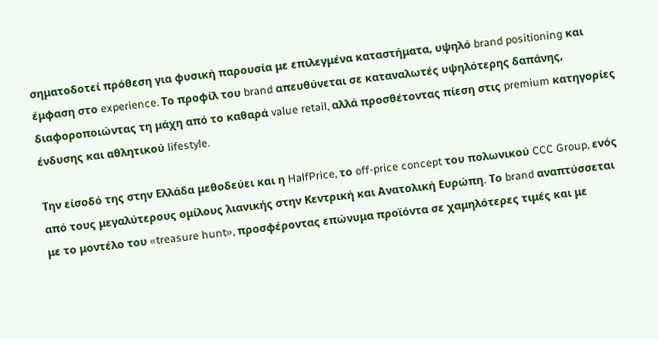σηματοδοτεί πρόθεση για φυσική παρουσία με επιλεγμένα καταστήματα, υψηλό brand positioning και έμφαση στο experience. Το προφίλ του brand απευθύνεται σε καταναλωτές υψηλότερης δαπάνης, διαφοροποιώντας τη μάχη από το καθαρά value retail, αλλά προσθέτοντας πίεση στις premium κατηγορίες ένδυσης και αθλητικού lifestyle.

Την είσοδό της στην Ελλάδα μεθοδεύει και η HalfPrice, το off-price concept του πολωνικού CCC Group, ενός από τους μεγαλύτερους ομίλους λιανικής στην Κεντρική και Ανατολική Ευρώπη. Το brand αναπτύσσεται με το μοντέλο του «treasure hunt», προσφέροντας επώνυμα προϊόντα σε χαμηλότερες τιμές και με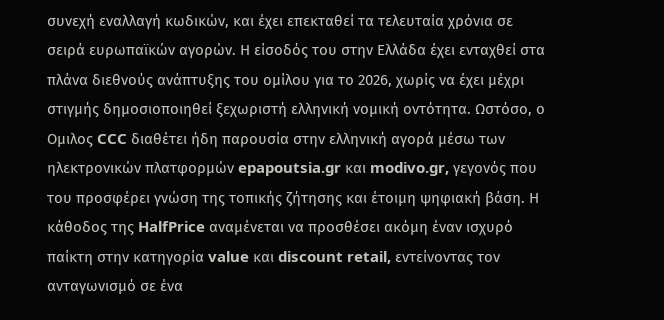συνεχή εναλλαγή κωδικών, και έχει επεκταθεί τα τελευταία χρόνια σε σειρά ευρωπαϊκών αγορών. Η είσοδός του στην Ελλάδα έχει ενταχθεί στα πλάνα διεθνούς ανάπτυξης του ομίλου για το 2026, χωρίς να έχει μέχρι στιγμής δημοσιοποιηθεί ξεχωριστή ελληνική νομική οντότητα. Ωστόσο, ο Ομιλος CCC διαθέτει ήδη παρουσία στην ελληνική αγορά μέσω των ηλεκτρονικών πλατφορμών epapoutsia.gr και modivo.gr, γεγονός που του προσφέρει γνώση της τοπικής ζήτησης και έτοιμη ψηφιακή βάση. Η κάθοδος της HalfPrice αναμένεται να προσθέσει ακόμη έναν ισχυρό παίκτη στην κατηγορία value και discount retail, εντείνοντας τον ανταγωνισμό σε ένα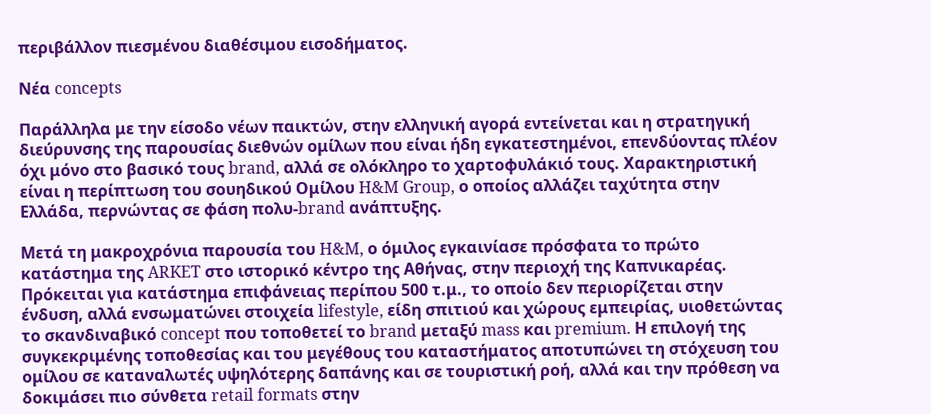περιβάλλον πιεσμένου διαθέσιμου εισοδήματος.

Νέα concepts

Παράλληλα με την είσοδο νέων παικτών, στην ελληνική αγορά εντείνεται και η στρατηγική διεύρυνσης της παρουσίας διεθνών ομίλων που είναι ήδη εγκατεστημένοι, επενδύοντας πλέον όχι μόνο στο βασικό τους brand, αλλά σε ολόκληρο το χαρτοφυλάκιό τους. Χαρακτηριστική είναι η περίπτωση του σουηδικού Oμίλου H&M Group, ο οποίος αλλάζει ταχύτητα στην Ελλάδα, περνώντας σε φάση πολυ-brand ανάπτυξης.

Μετά τη μακροχρόνια παρουσία του H&M, ο όμιλος εγκαινίασε πρόσφατα το πρώτο κατάστημα της ARKET στο ιστορικό κέντρο της Αθήνας, στην περιοχή της Καπνικαρέας. Πρόκειται για κατάστημα επιφάνειας περίπου 500 τ.μ., το οποίο δεν περιορίζεται στην ένδυση, αλλά ενσωματώνει στοιχεία lifestyle, είδη σπιτιού και χώρους εμπειρίας, υιοθετώντας το σκανδιναβικό concept που τοποθετεί το brand μεταξύ mass και premium. Η επιλογή της συγκεκριμένης τοποθεσίας και του μεγέθους του καταστήματος αποτυπώνει τη στόχευση του ομίλου σε καταναλωτές υψηλότερης δαπάνης και σε τουριστική ροή, αλλά και την πρόθεση να δοκιμάσει πιο σύνθετα retail formats στην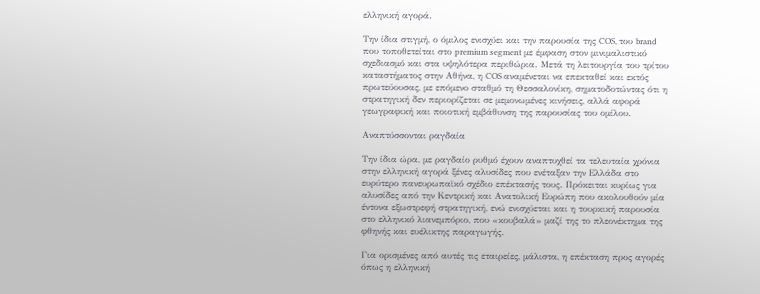ελληνική αγορά.

Την ίδια στιγμή, ο όμιλος ενισχύει και την παρουσία της COS, του brand που τοποθετείται στο premium segment με έμφαση στον μινιμαλιστικό σχεδιασμό και στα υψηλότερα περιθώρια. Μετά τη λειτουργία του τρίτου καταστήματος στην Αθήνα, η COS αναμένεται να επεκταθεί και εκτός πρωτεύουσας, με επόμενο σταθμό τη Θεσσαλονίκη, σηματοδοτώντας ότι η στρατηγική δεν περιορίζεται σε μεμονωμένες κινήσεις, αλλά αφορά γεωγραφική και ποιοτική εμβάθυνση της παρουσίας του ομίλου.

Αναπτύσσονται ραγδαία

Την ίδια ώρα, με ραγδαίο ρυθμό έχουν αναπτυχθεί τα τελευταία χρόνια στην ελληνική αγορά ξένες αλυσίδες που ενέταξαν την Ελλάδα στο ευρύτερο πανευρωπαϊκό σχέδιο επέκτασής τους. Πρόκειται κυρίως για αλυσίδες από την Κεντρική και Ανατολική Ευρώπη που ακολουθούν μία έντονα εξωστρεφή στρατηγική, ενώ ενισχύεται και η τουρκική παρουσία στο ελληνικό λιανεμπόριο, που «κουβαλά» μαζί της το πλεονέκτημα της φθηνής και ευέλικτης παραγωγής.

Για ορισμένες από αυτές τις εταιρείες, μάλιστα, η επέκταση προς αγορές όπως η ελληνική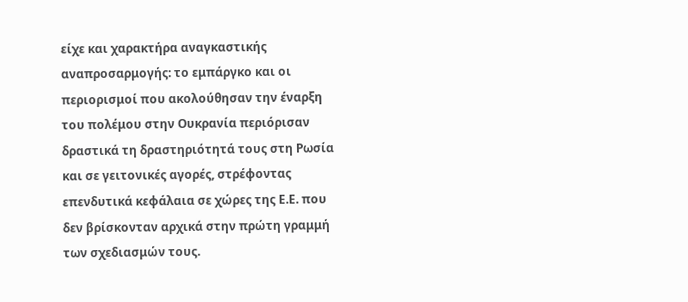είχε και χαρακτήρα αναγκαστικής αναπροσαρμογής: το εμπάργκο και οι περιορισμοί που ακολούθησαν την έναρξη του πολέμου στην Ουκρανία περιόρισαν δραστικά τη δραστηριότητά τους στη Ρωσία και σε γειτονικές αγορές, στρέφοντας επενδυτικά κεφάλαια σε χώρες της Ε.Ε. που δεν βρίσκονταν αρχικά στην πρώτη γραμμή των σχεδιασμών τους.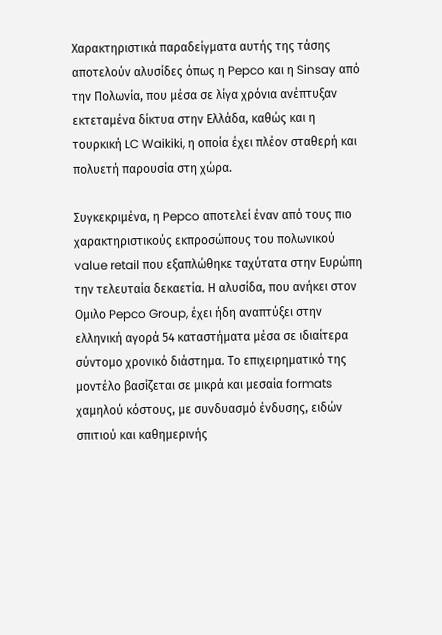Χαρακτηριστικά παραδείγματα αυτής της τάσης αποτελούν αλυσίδες όπως η Pepco και η Sinsay από την Πολωνία, που μέσα σε λίγα χρόνια ανέπτυξαν εκτεταμένα δίκτυα στην Ελλάδα, καθώς και η τουρκική LC Waikiki, η οποία έχει πλέον σταθερή και πολυετή παρουσία στη χώρα.

Συγκεκριμένα, η Pepco αποτελεί έναν από τους πιο χαρακτηριστικούς εκπροσώπους του πολωνικού value retail που εξαπλώθηκε ταχύτατα στην Ευρώπη την τελευταία δεκαετία. Η αλυσίδα, που ανήκει στον Ομιλο Pepco Group, έχει ήδη αναπτύξει στην ελληνική αγορά 54 καταστήματα μέσα σε ιδιαίτερα σύντομο χρονικό διάστημα. Το επιχειρηματικό της μοντέλο βασίζεται σε μικρά και μεσαία formats χαμηλού κόστους, με συνδυασμό ένδυσης, ειδών σπιτιού και καθημερινής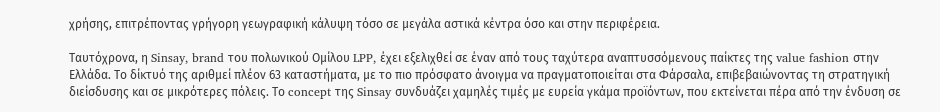χρήσης, επιτρέποντας γρήγορη γεωγραφική κάλυψη τόσο σε μεγάλα αστικά κέντρα όσο και στην περιφέρεια.

Ταυτόχρονα, η Sinsay, brand του πολωνικού Oμίλου LPP, έχει εξελιχθεί σε έναν από τους ταχύτερα αναπτυσσόμενους παίκτες της value fashion στην Ελλάδα. Το δίκτυό της αριθμεί πλέον 63 καταστήματα, με το πιο πρόσφατο άνοιγμα να πραγματοποιείται στα Φάρσαλα, επιβεβαιώνοντας τη στρατηγική διείσδυσης και σε μικρότερες πόλεις. Το concept της Sinsay συνδυάζει χαμηλές τιμές με ευρεία γκάμα προϊόντων, που εκτείνεται πέρα από την ένδυση σε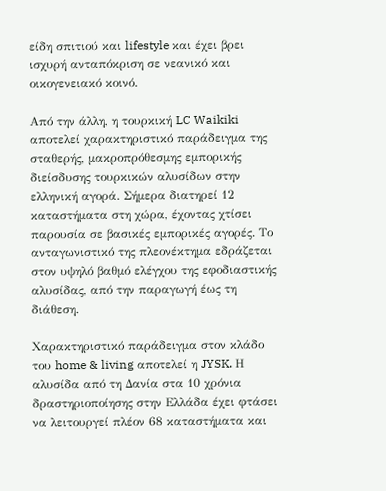είδη σπιτιού και lifestyle και έχει βρει ισχυρή ανταπόκριση σε νεανικό και οικογενειακό κοινό.

Από την άλλη, η τουρκική LC Waikiki αποτελεί χαρακτηριστικό παράδειγμα της σταθερής, μακροπρόθεσμης εμπορικής διείσδυσης τουρκικών αλυσίδων στην ελληνική αγορά. Σήμερα διατηρεί 12 καταστήματα στη χώρα, έχοντας χτίσει παρουσία σε βασικές εμπορικές αγορές. Το ανταγωνιστικό της πλεονέκτημα εδράζεται στον υψηλό βαθμό ελέγχου της εφοδιαστικής αλυσίδας, από την παραγωγή έως τη διάθεση.

Χαρακτηριστικό παράδειγμα στον κλάδο του home & living αποτελεί η JYSK. Η αλυσίδα από τη Δανία στα 10 χρόνια δραστηριοποίησης στην Ελλάδα έχει φτάσει να λειτουργεί πλέον 68 καταστήματα και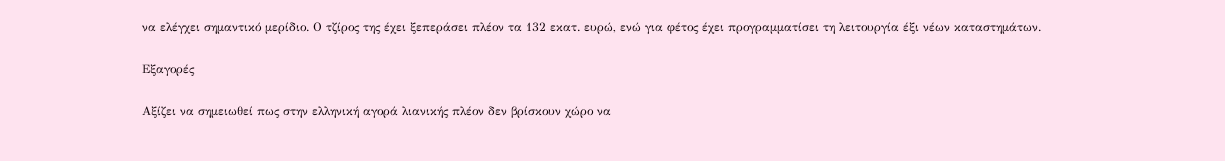να ελέγχει σημαντικό μερίδιο. Ο τζίρος της έχει ξεπεράσει πλέον τα 132 εκατ. ευρώ, ενώ για φέτος έχει προγραμματίσει τη λειτουργία έξι νέων καταστημάτων.

Εξαγορές

Αξίζει να σημειωθεί πως στην ελληνική αγορά λιανικής πλέον δεν βρίσκουν χώρο να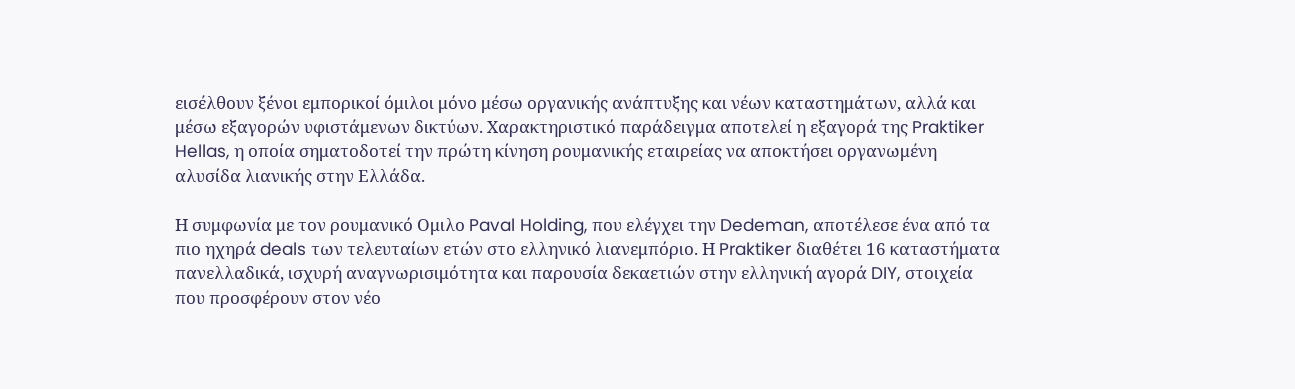εισέλθουν ξένοι εμπορικοί όμιλοι μόνο μέσω οργανικής ανάπτυξης και νέων καταστημάτων, αλλά και μέσω εξαγορών υφιστάμενων δικτύων. Χαρακτηριστικό παράδειγμα αποτελεί η εξαγορά της Praktiker Hellas, η οποία σηματοδοτεί την πρώτη κίνηση ρουμανικής εταιρείας να αποκτήσει οργανωμένη αλυσίδα λιανικής στην Ελλάδα.

Η συμφωνία με τον ρουμανικό Ομιλο Paval Holding, που ελέγχει την Dedeman, αποτέλεσε ένα από τα πιο ηχηρά deals των τελευταίων ετών στο ελληνικό λιανεμπόριο. Η Praktiker διαθέτει 16 καταστήματα πανελλαδικά, ισχυρή αναγνωρισιμότητα και παρουσία δεκαετιών στην ελληνική αγορά DIY, στοιχεία που προσφέρουν στον νέο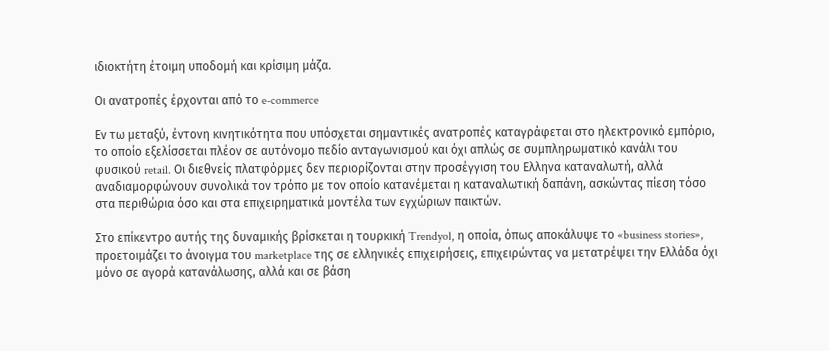ιδιοκτήτη έτοιμη υποδομή και κρίσιμη μάζα.

Οι ανατροπές έρχονται από το e-commerce

Εν τω μεταξύ, έντονη κινητικότητα που υπόσχεται σημαντικές ανατροπές καταγράφεται στο ηλεκτρονικό εμπόριο, το οποίο εξελίσσεται πλέον σε αυτόνομο πεδίο ανταγωνισμού και όχι απλώς σε συμπληρωματικό κανάλι του φυσικού retail. Οι διεθνείς πλατφόρμες δεν περιορίζονται στην προσέγγιση του Ελληνα καταναλωτή, αλλά αναδιαμορφώνουν συνολικά τον τρόπο με τον οποίο κατανέμεται η καταναλωτική δαπάνη, ασκώντας πίεση τόσο στα περιθώρια όσο και στα επιχειρηματικά μοντέλα των εγχώριων παικτών.

Στο επίκεντρο αυτής της δυναμικής βρίσκεται η τουρκική Trendyol, η οποία, όπως αποκάλυψε το «business stories», προετοιμάζει το άνοιγμα του marketplace της σε ελληνικές επιχειρήσεις, επιχειρώντας να μετατρέψει την Ελλάδα όχι μόνο σε αγορά κατανάλωσης, αλλά και σε βάση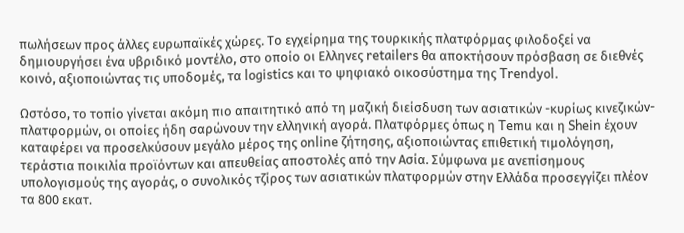πωλήσεων προς άλλες ευρωπαϊκές χώρες. Το εγχείρημα της τουρκικής πλατφόρμας φιλοδοξεί να δημιουργήσει ένα υβριδικό μοντέλο, στο οποίο οι Eλληνες retailers θα αποκτήσουν πρόσβαση σε διεθνές κοινό, αξιοποιώντας τις υποδομές, τα logistics και το ψηφιακό οικοσύστημα της Trendyol.

Ωστόσο, το τοπίο γίνεται ακόμη πιο απαιτητικό από τη μαζική διείσδυση των ασιατικών -κυρίως κινεζικών- πλατφορμών, οι οποίες ήδη σαρώνουν την ελληνική αγορά. Πλατφόρμες όπως η Temu και η Shein έχουν καταφέρει να προσελκύσουν μεγάλο μέρος της online ζήτησης, αξιοποιώντας επιθετική τιμολόγηση, τεράστια ποικιλία προϊόντων και απευθείας αποστολές από την Ασία. Σύμφωνα με ανεπίσημους υπολογισμούς της αγοράς, ο συνολικός τζίρος των ασιατικών πλατφορμών στην Ελλάδα προσεγγίζει πλέον τα 800 εκατ.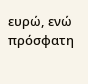ευρώ, ενώ πρόσφατη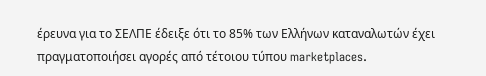έρευνα για το ΣΕΛΠΕ έδειξε ότι το 85% των Ελλήνων καταναλωτών έχει πραγματοποιήσει αγορές από τέτοιου τύπου marketplaces.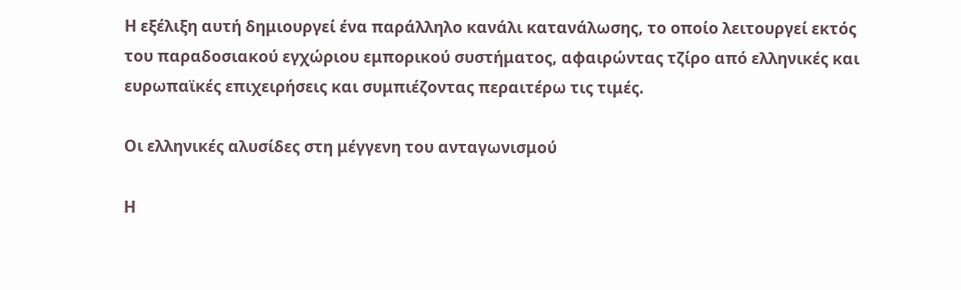Η εξέλιξη αυτή δημιουργεί ένα παράλληλο κανάλι κατανάλωσης, το οποίο λειτουργεί εκτός του παραδοσιακού εγχώριου εμπορικού συστήματος, αφαιρώντας τζίρο από ελληνικές και ευρωπαϊκές επιχειρήσεις και συμπιέζοντας περαιτέρω τις τιμές.

Οι ελληνικές αλυσίδες στη μέγγενη του ανταγωνισμού

Η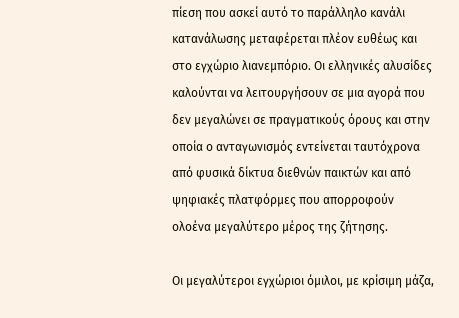πίεση που ασκεί αυτό το παράλληλο κανάλι κατανάλωσης μεταφέρεται πλέον ευθέως και στο εγχώριο λιανεμπόριο. Οι ελληνικές αλυσίδες καλούνται να λειτουργήσουν σε μια αγορά που δεν μεγαλώνει σε πραγματικούς όρους και στην οποία ο ανταγωνισμός εντείνεται ταυτόχρονα από φυσικά δίκτυα διεθνών παικτών και από ψηφιακές πλατφόρμες που απορροφούν ολοένα μεγαλύτερο μέρος της ζήτησης.

Οι μεγαλύτεροι εγχώριοι όμιλοι, με κρίσιμη μάζα,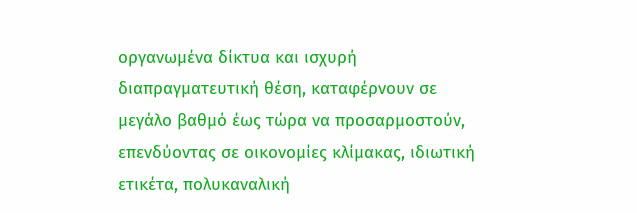οργανωμένα δίκτυα και ισχυρή διαπραγματευτική θέση, καταφέρνουν σε μεγάλο βαθμό έως τώρα να προσαρμοστούν, επενδύοντας σε οικονομίες κλίμακας, ιδιωτική ετικέτα, πολυκαναλική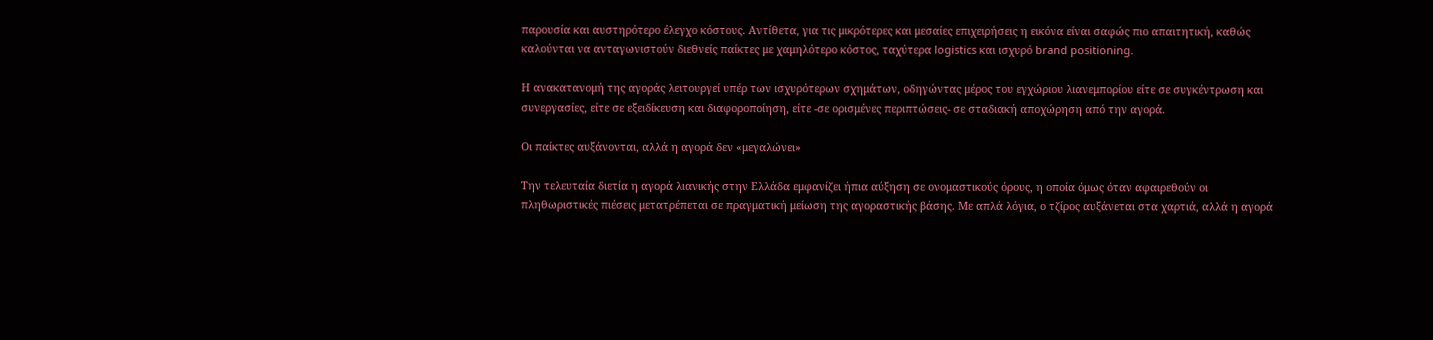παρουσία και αυστηρότερο έλεγχο κόστους. Αντίθετα, για τις μικρότερες και μεσαίες επιχειρήσεις η εικόνα είναι σαφώς πιο απαιτητική, καθώς καλούνται να ανταγωνιστούν διεθνείς παίκτες με χαμηλότερο κόστος, ταχύτερα logistics και ισχυρό brand positioning.

Η ανακατανομή της αγοράς λειτουργεί υπέρ των ισχυρότερων σχημάτων, οδηγώντας μέρος του εγχώριου λιανεμπορίου είτε σε συγκέντρωση και συνεργασίες, είτε σε εξειδίκευση και διαφοροποίηση, είτε -σε ορισμένες περιπτώσεις- σε σταδιακή αποχώρηση από την αγορά.

Οι παίκτες αυξάνονται, αλλά η αγορά δεν «μεγαλώνει»

Την τελευταία διετία η αγορά λιανικής στην Ελλάδα εμφανίζει ήπια αύξηση σε ονομαστικούς όρους, η οποία όμως όταν αφαιρεθούν οι πληθωριστικές πιέσεις μετατρέπεται σε πραγματική μείωση της αγοραστικής βάσης. Με απλά λόγια, ο τζίρος αυξάνεται στα χαρτιά, αλλά η αγορά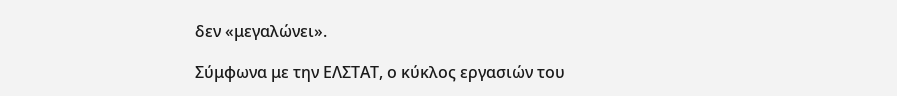δεν «μεγαλώνει».

Σύμφωνα με την ΕΛΣΤΑΤ, ο κύκλος εργασιών του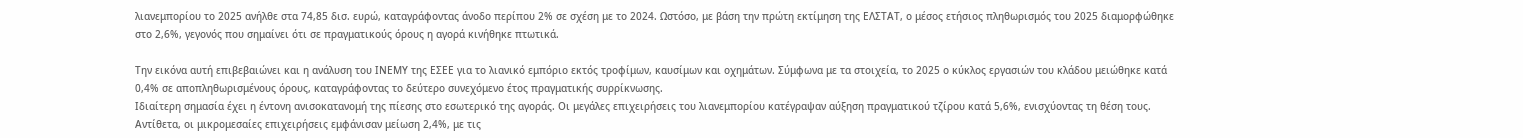λιανεμπορίου το 2025 ανήλθε στα 74,85 δισ. ευρώ, καταγράφοντας άνοδο περίπου 2% σε σχέση με το 2024. Ωστόσο, με βάση την πρώτη εκτίμηση της ΕΛΣΤΑΤ, ο μέσος ετήσιος πληθωρισμός του 2025 διαμορφώθηκε στο 2,6%, γεγονός που σημαίνει ότι σε πραγματικούς όρους η αγορά κινήθηκε πτωτικά.

Την εικόνα αυτή επιβεβαιώνει και η ανάλυση του ΙΝΕΜΥ της ΕΣΕΕ για το λιανικό εμπόριο εκτός τροφίμων, καυσίμων και οχημάτων. Σύμφωνα με τα στοιχεία, το 2025 ο κύκλος εργασιών του κλάδου μειώθηκε κατά 0,4% σε αποπληθωρισμένους όρους, καταγράφοντας το δεύτερο συνεχόμενο έτος πραγματικής συρρίκνωσης.
Ιδιαίτερη σημασία έχει η έντονη ανισοκατανομή της πίεσης στο εσωτερικό της αγοράς. Οι μεγάλες επιχειρήσεις του λιανεμπορίου κατέγραψαν αύξηση πραγματικού τζίρου κατά 5,6%, ενισχύοντας τη θέση τους. Αντίθετα, οι μικρομεσαίες επιχειρήσεις εμφάνισαν μείωση 2,4%, με τις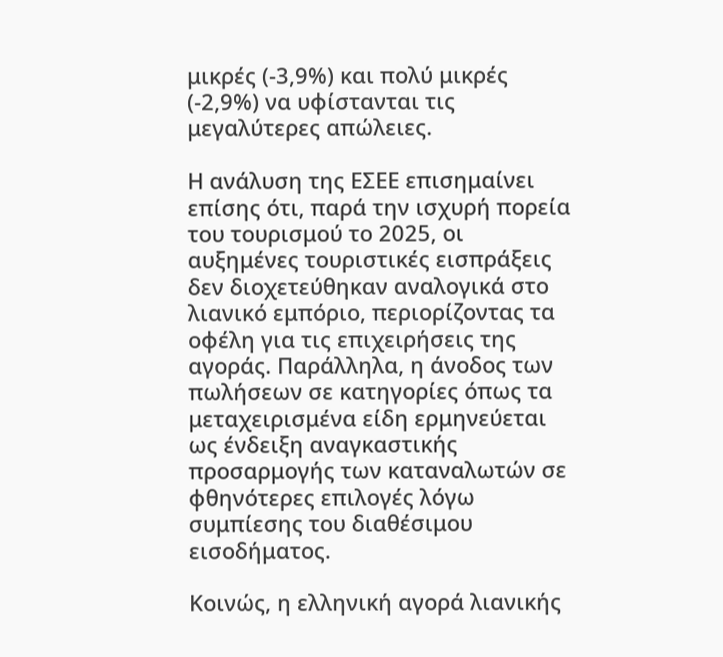μικρές (-3,9%) και πολύ μικρές (-2,9%) να υφίστανται τις μεγαλύτερες απώλειες.

Η ανάλυση της ΕΣΕΕ επισημαίνει επίσης ότι, παρά την ισχυρή πορεία του τουρισμού το 2025, οι αυξημένες τουριστικές εισπράξεις δεν διοχετεύθηκαν αναλογικά στο λιανικό εμπόριο, περιορίζοντας τα οφέλη για τις επιχειρήσεις της αγοράς. Παράλληλα, η άνοδος των πωλήσεων σε κατηγορίες όπως τα μεταχειρισμένα είδη ερμηνεύεται ως ένδειξη αναγκαστικής προσαρμογής των καταναλωτών σε φθηνότερες επιλογές λόγω συμπίεσης του διαθέσιμου εισοδήματος.

Κοινώς, η ελληνική αγορά λιανικής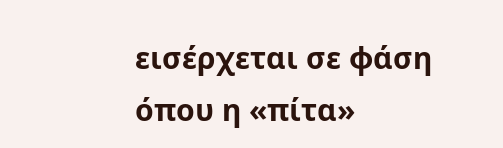εισέρχεται σε φάση όπου η «πίτα»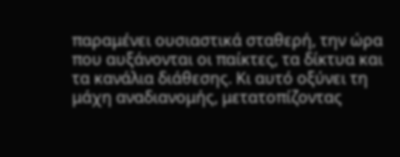παραμένει ουσιαστικά σταθερή, την ώρα που αυξάνονται οι παίκτες, τα δίκτυα και τα κανάλια διάθεσης. Κι αυτό οξύνει τη μάχη αναδιανομής, μετατοπίζοντας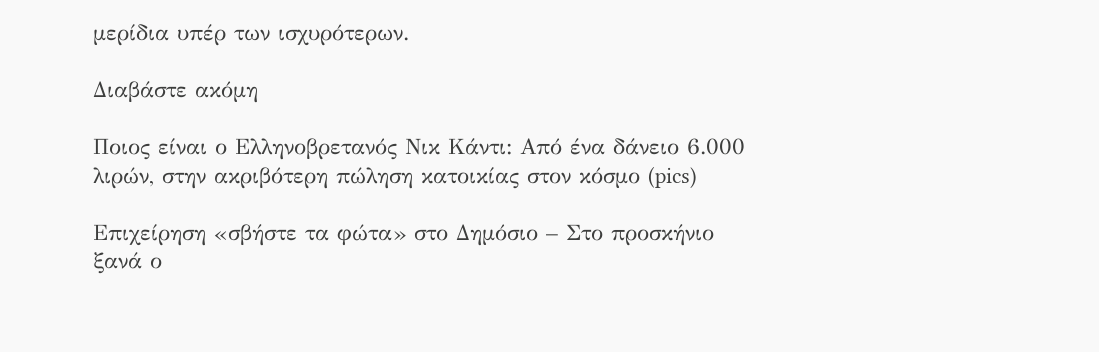μερίδια υπέρ των ισχυρότερων.

Διαβάστε ακόμη

Ποιος είναι ο Ελληνοβρετανός Νικ Κάντι: Από ένα δάνειο 6.000 λιρών, στην ακριβότερη πώληση κατοικίας στον κόσμο (pics)

Επιχείρηση «σβήστε τα φώτα» στο Δημόσιο – Στο προσκήνιο ξανά ο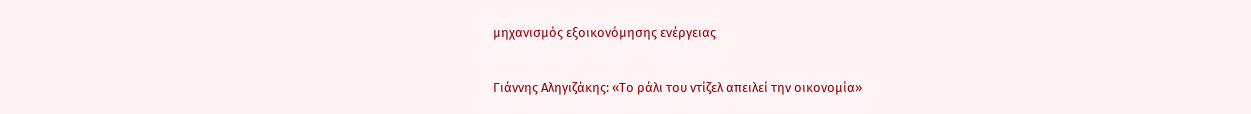μηχανισμός εξοικονόμησης ενέργειας

Γιάννης Αληγιζάκης: «Το ράλι του ντίζελ απειλεί την οικονομία»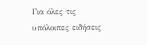Για όλες τις υπόλοιπες ειδήσεις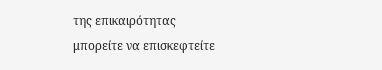της επικαιρότητας μπορείτε να επισκεφτείτε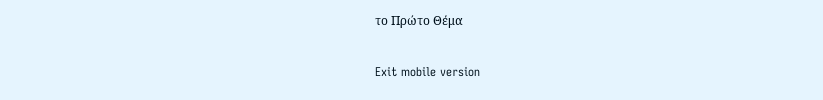το Πρώτο Θέμα

Exit mobile version